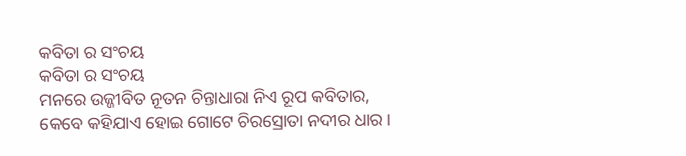କବିତା ର ସଂଚୟ
କବିତା ର ସଂଚୟ
ମନରେ ଉଜ୍ଜୀବିତ ନୂତନ ଚିନ୍ତାଧାରା ନିଏ ରୂପ କବିତାର,
କେବେ କହିଯାଏ ହୋଇ ଗୋଟେ ଚିରସ୍ରୋତା ନଦୀର ଧାର।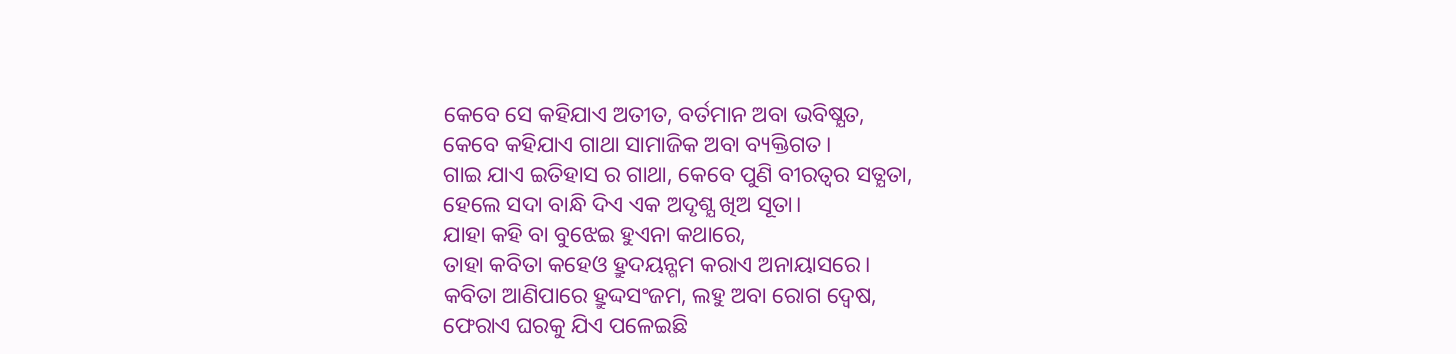କେବେ ସେ କହିଯାଏ ଅତୀତ, ବର୍ତମାନ ଅବା ଭବିଷ୍ଯତ,
କେବେ କହିଯାଏ ଗାଥା ସାମାଜିକ ଅବା ବ୍ୟକ୍ତିଗତ।
ଗାଇ ଯାଏ ଇତିହାସ ର ଗାଥା, କେବେ ପୁଣି ବୀରତ୍ବର ସତ୍ଯତା,
ହେଲେ ସଦା ବାନ୍ଧି ଦିଏ ଏକ ଅଦୃଶ୍ଯ ଖିଅ ସୂତା।
ଯାହା କହି ବା ବୁଝେଇ ହୁଏନା କଥାରେ,
ତାହା କବିତା କହେଓ ହ୍ରୁଦୟନ୍ଗମ କରାଏ ଅନାୟାସରେ।
କବିତା ଆଣିପାରେ ହ୍ରୁଦ୍ଦସଂଜମ, ଲହୁ ଅବା ରୋଗ ଦ୍ବେଷ,
ଫେରାଏ ଘରକୁ ଯିଏ ପଳେଇଛି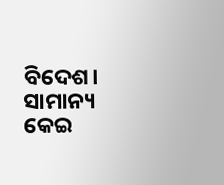ବିଦେଶ।
ସାମାନ୍ୟ କେଇ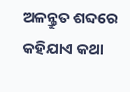ଅଳନ୍କ୍ରୁତ ଶବ୍ଦରେ କହିଯାଏ କଥା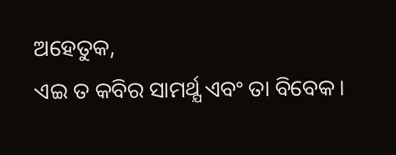ଅହେତୁକ,
ଏଇ ତ କବିର ସାମର୍ଥ୍ଯ ଏବଂ ତା ବିବେକ।